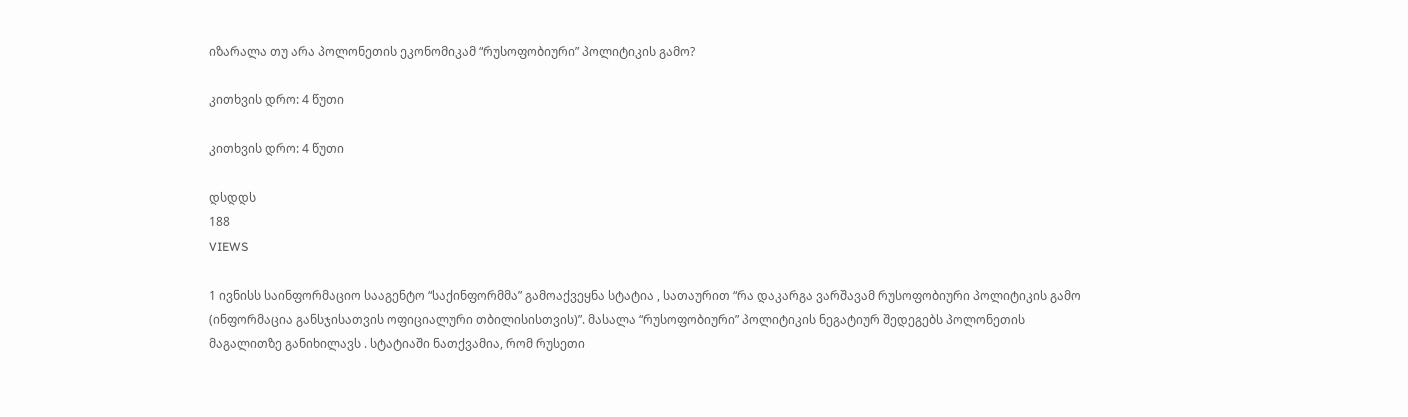იზარალა თუ არა პოლონეთის ეკონომიკამ “რუსოფობიური” პოლიტიკის გამო?

კითხვის დრო: 4 წუთი

კითხვის დრო: 4 წუთი

დსდდს
188
VIEWS

1 ივნისს საინფორმაციო სააგენტო “საქინფორმმა” გამოაქვეყნა სტატია , სათაურით “რა დაკარგა ვარშავამ რუსოფობიური პოლიტიკის გამო (ინფორმაცია განსჯისათვის ოფიციალური თბილისისთვის)”. მასალა “რუსოფობიური” პოლიტიკის ნეგატიურ შედეგებს პოლონეთის მაგალითზე განიხილავს . სტატიაში ნათქვამია, რომ რუსეთი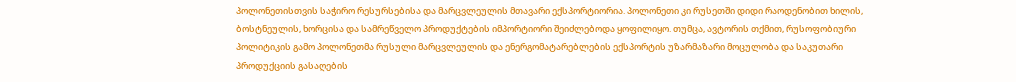პოლონეთისთვის საჭირო რესურსებისა და მარცვლეულის მთავარი ექსპორტიორია. პოლონეთი კი რუსეთში დიდი რაოდენობით ხილის, ბოსტნეულის, ხორცისა და სამრეწველო პროდუქტების იმპორტიორი შეიძლებოდა ყოფილიყო. თუმცა, ავტორის თქმით, რუსოფობიური პოლიტიკის გამო პოლონეთმა რუსული მარცვლეულის და ენერგომატარებლების ექსპორტის უზარმაზარი მოცულობა და საკუთარი პროდუქციის გასაღების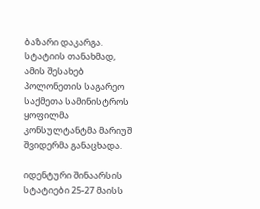ბაზარი დაკარგა. სტატიის თანახმად, ამის შესახებ პოლონეთის საგარეო საქმეთა სამინისტროს ყოფილმა კონსულტანტმა მარიუშ შვიდერმა განაცხადა.

იდენტური შინაარსის სტატიები 25-27 მაისს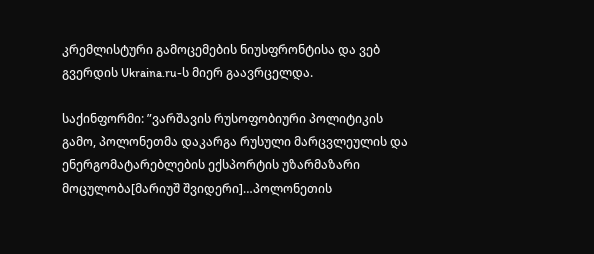კრემლისტური გამოცემების ნიუსფრონტისა და ვებ გვერდის Ukraina.ru-ს მიერ გაავრცელდა.

საქინფორმი: ”ვარშავის რუსოფობიური პოლიტიკის გამო, პოლონეთმა დაკარგა რუსული მარცვლეულის და ენერგომატარებლების ექსპორტის უზარმაზარი მოცულობა[მარიუშ შვიდერი]…პოლონეთის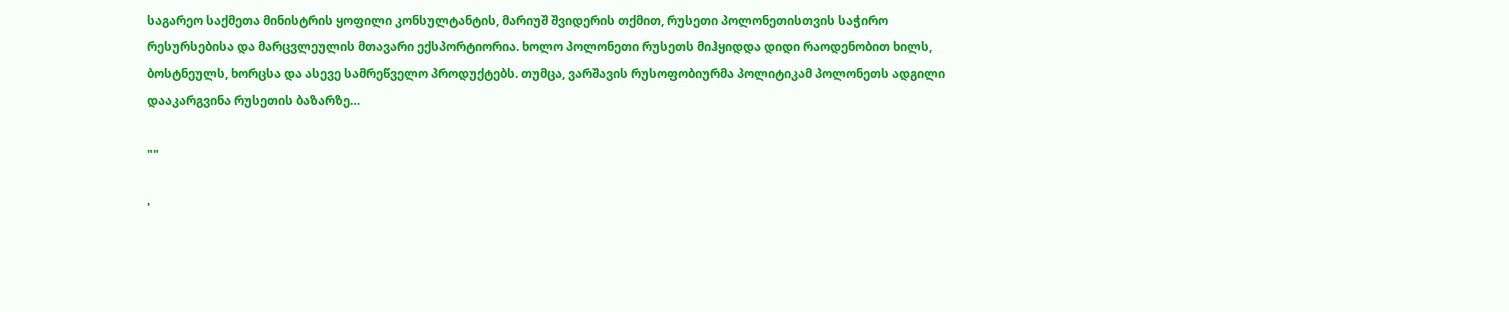საგარეო საქმეთა მინისტრის ყოფილი კონსულტანტის, მარიუშ შვიდერის თქმით, რუსეთი პოლონეთისთვის საჭირო რესურსებისა და მარცვლეულის მთავარი ექსპორტიორია. ხოლო პოლონეთი რუსეთს მიჰყიდდა დიდი რაოდენობით ხილს, ბოსტნეულს, ხორცსა და ასევე სამრეწველო პროდუქტებს. თუმცა, ვარშავის რუსოფობიურმა პოლიტიკამ პოლონეთს ადგილი დააკარგვინა რუსეთის ბაზარზე…

""

'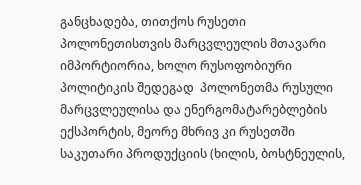განცხადება, თითქოს რუსეთი პოლონეთისთვის მარცვლეულის მთავარი იმპორტიორია, ხოლო რუსოფობიური პოლიტიკის შედეგად  პოლონეთმა რუსული  მარცვლეულისა და ენერგომატარებლების ექსპორტის, მეორე მხრივ კი რუსეთში საკუთარი პროდუქციის (ხილის, ბოსტნეულის,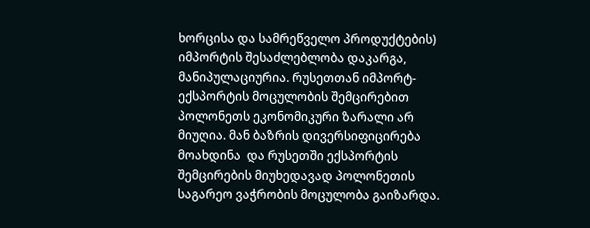ხორცისა და სამრეწველო პროდუქტების) იმპორტის შესაძლებლობა დაკარგა, მანიპულაციურია. რუსეთთან იმპორტ-ექსპორტის მოცულობის შემცირებით პოლონეთს ეკონომიკური ზარალი არ მიუღია. მან ბაზრის დივერსიფიცირება მოახდინა  და რუსეთში ექსპორტის შემცირების მიუხედავად პოლონეთის საგარეო ვაჭრობის მოცულობა გაიზარდა.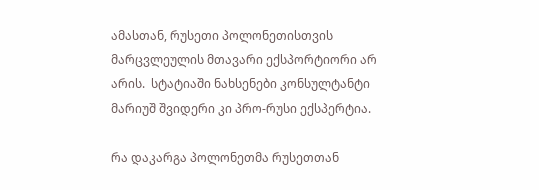ამასთან, რუსეთი პოლონეთისთვის მარცვლეულის მთავარი ექსპორტიორი არ არის.  სტატიაში ნახსენები კონსულტანტი მარიუშ შვიდერი კი პრო-რუსი ექსპერტია.

რა დაკარგა პოლონეთმა რუსეთთან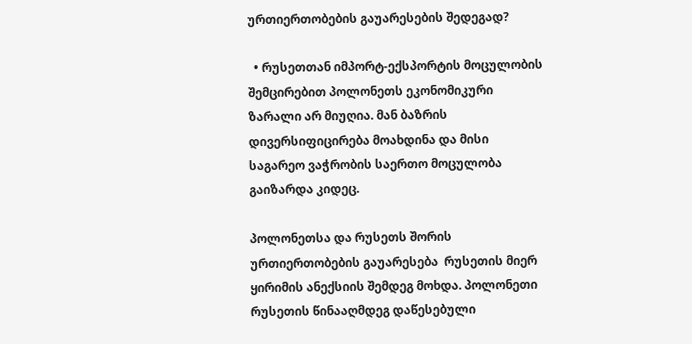ურთიერთობების გაუარესების შედეგად?

  • რუსეთთან იმპორტ-ექსპორტის მოცულობის შემცირებით პოლონეთს ეკონომიკური ზარალი არ მიუღია. მან ბაზრის დივერსიფიცირება მოახდინა და მისი საგარეო ვაჭრობის საერთო მოცულობა გაიზარდა კიდეც.

პოლონეთსა და რუსეთს შორის ურთიერთობების გაუარესება  რუსეთის მიერ ყირიმის ანექსიის შემდეგ მოხდა. პოლონეთი რუსეთის წინააღმდეგ დაწესებული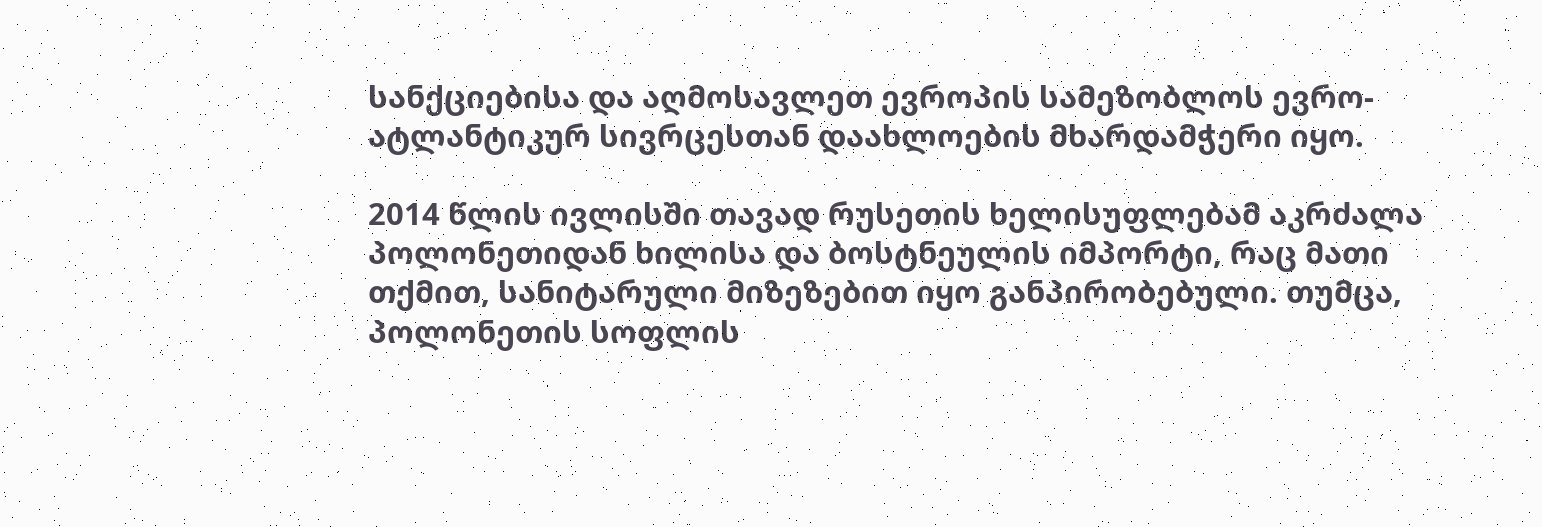სანქციებისა და აღმოსავლეთ ევროპის სამეზობლოს ევრო-ატლანტიკურ სივრცესთან დაახლოების მხარდამჭერი იყო.

2014 წლის ივლისში თავად რუსეთის ხელისუფლებამ აკრძალა პოლონეთიდან ხილისა და ბოსტნეულის იმპორტი, რაც მათი თქმით, სანიტარული მიზეზებით იყო განპირობებული. თუმცა, პოლონეთის სოფლის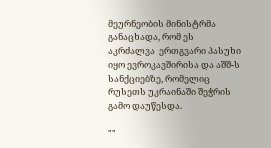მეურნეობის მინისტრმა განაცხადა, რომ ეს აკრძალვა  ერთგვარი პასუხი იყო ევროკავშირისა და აშშ-ს სანქციებზე, რომელიც რუსეთს უკრაინაში შეჭრის გამო დაუწესდა.

""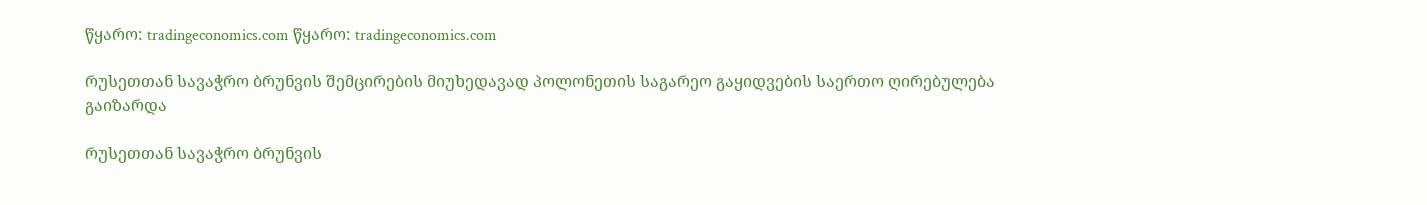წყარო: tradingeconomics.com წყარო: tradingeconomics.com

რუსეთთან სავაჭრო ბრუნვის შემცირების მიუხედავად პოლონეთის საგარეო გაყიდვების საერთო ღირებულება გაიზარდა

რუსეთთან სავაჭრო ბრუნვის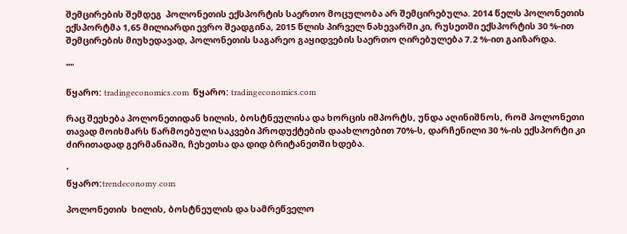შემცირების შემდეგ  პოლონეთის ექსპორტის საერთო მოცულობა არ შემცირებულა. 2014 წელს პოლონეთის ექსპორტმა 1,65 მილიარდი ევრო შეადგინა, 2015 წლის პირველ ნახევარში კი, რუსეთში ექსპორტის 30 %-ით შემცირების მიუხედავად, პოლონეთის საგარეო გაყიდვების საერთო ღირებულება 7.2 %-ით გაიზარდა.

""

წყარო: tradingeconomics.com  წყარო: tradingeconomics.com

რაც შეეხება პოლონეთიდან ხილის, ბოსტნეულისა და ხორცის იმპორტს, უნდა აღინიშნოს, რომ პოლონეთი თავად მოიხმარს წარმოებული საკვები პროდუქტების დაახლოებით 70%-ს, დარჩენილი 30 %-ის ექსპორტი კი ძირითადად გერმანიაში, ჩეხეთსა და დიდ ბრიტანეთში ხდება.

'
წყარო:trendeconomy.com

პოლონეთის  ხილის, ბოსტნეულის და სამრეწველო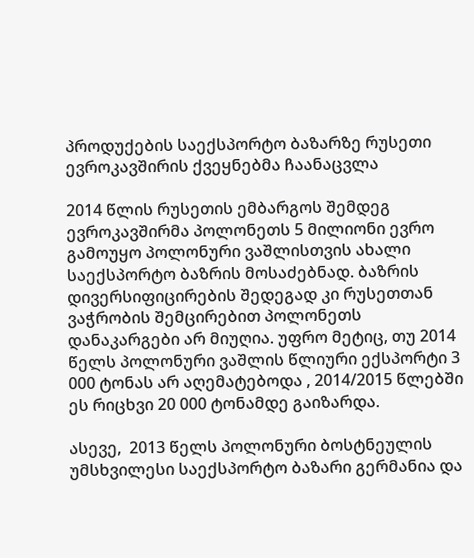პროდუქების საექსპორტო ბაზარზე რუსეთი ევროკავშირის ქვეყნებმა ჩაანაცვლა

2014 წლის რუსეთის ემბარგოს შემდეგ ევროკავშირმა პოლონეთს 5 მილიონი ევრო გამოუყო პოლონური ვაშლისთვის ახალი საექსპორტო ბაზრის მოსაძებნად. ბაზრის დივერსიფიცირების შედეგად კი რუსეთთან ვაჭრობის შემცირებით პოლონეთს დანაკარგები არ მიუღია. უფრო მეტიც, თუ 2014 წელს პოლონური ვაშლის წლიური ექსპორტი 3 000 ტონას არ აღემატებოდა , 2014/2015 წლებში ეს რიცხვი 20 000 ტონამდე გაიზარდა.

ასევე,  2013 წელს პოლონური ბოსტნეულის უმსხვილესი საექსპორტო ბაზარი გერმანია და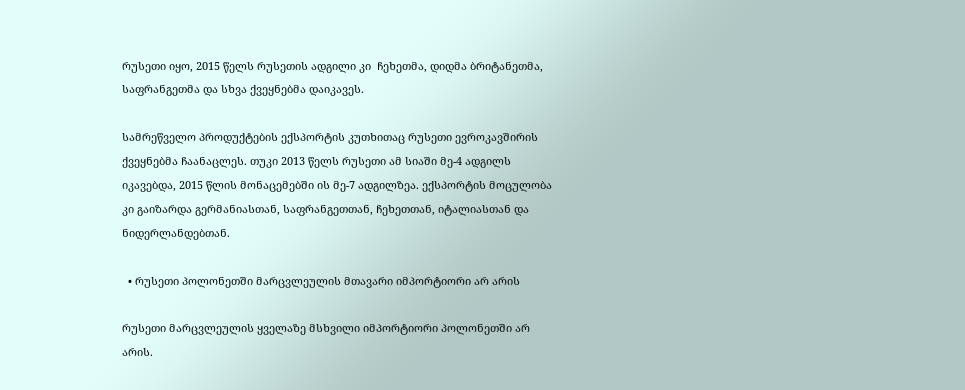რუსეთი იყო, 2015 წელს რუსეთის ადგილი კი  ჩეხეთმა, დიდმა ბრიტანეთმა, საფრანგეთმა და სხვა ქვეყნებმა დაიკავეს.

სამრეწველო პროდუქტების ექსპორტის კუთხითაც რუსეთი ევროკავშირის ქვეყნებმა ჩაანაცლეს. თუკი 2013 წელს რუსეთი ამ სიაში მე-4 ადგილს იკავებდა, 2015 წლის მონაცემებში ის მე-7 ადგილზეა. ექსპორტის მოცულობა კი გაიზარდა გერმანიასთან, საფრანგეთთან, ჩეხეთთან, იტალიასთან და ნიდერლანდებთან.

  • რუსეთი პოლონეთში მარცვლეულის მთავარი იმპორტიორი არ არის

რუსეთი მარცვლეულის ყველაზე მსხვილი იმპორტიორი პოლონეთში არ არის.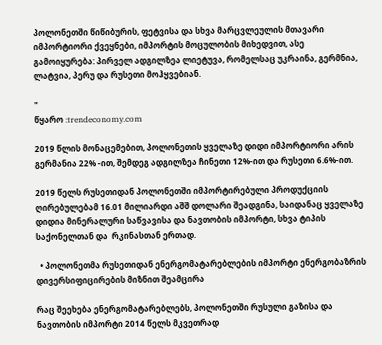პოლონეთში წიწიბურის, ფეტვისა და სხვა მარცვლეულის მთავარი იმპორტიორი ქვეყნები, იმპორტის მოცულობის მიხედვით, ასე გამოიყურება: პირველ ადგილზეა ლიეტუვა, რომელსაც უკრაინა, გერმნია, ლატვია, პერუ და რუსეთი მოჰყვებიან.

"
წყარო :trendeconomy.com

2019 წლის მონაცემებით, პოლონეთის ყველაზე დიდი იმპორტიორი არის  გერმანია 22% -ით, შემდეგ ადგილზეა ჩინეთი 12%-ით და რუსეთი 6.6%-ით.

2019 წელს რუსეთიდან პოლონეთში იმპორტირებული პროდუქციის ღირებულებამ 16.01 მილიარდი აშშ დოლარი შეადგინა, საიდანაც ყველაზე დიდია მინერალური საწვავისა და ნავთობის იმპორტი, სხვა ტიპის საქონელთან და  რკინასთან ერთად.

  • პოლონეთმა რუსეთიდან ენერგომატარებლების იმპორტი ენერგობაზრის დივერსიფიცირების მიზნით შეამცირა

რაც შეეხება ენერგომატარებლებს, პოლონეთში რუსული გაზისა და ნავთობის იმპორტი 2014 წელს მკვეთრად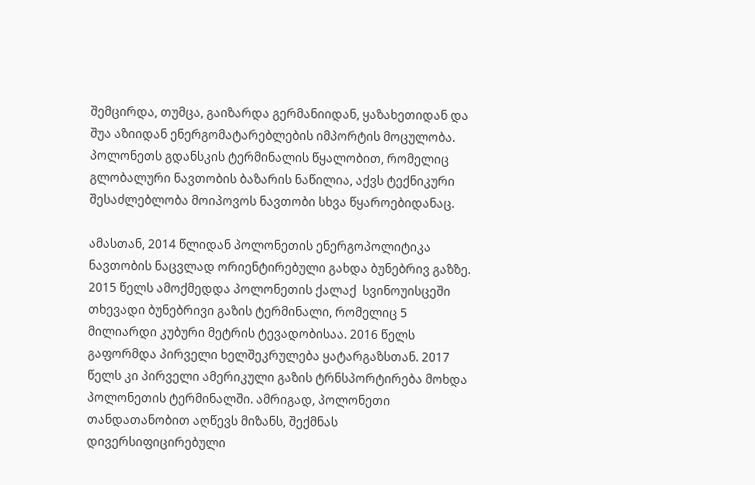შემცირდა, თუმცა, გაიზარდა გერმანიიდან, ყაზახეთიდან და შუა აზიიდან ენერგომატარებლების იმპორტის მოცულობა. პოლონეთს გდანსკის ტერმინალის წყალობით, რომელიც გლობალური ნავთობის ბაზარის ნაწილია, აქვს ტექნიკური შესაძლებლობა მოიპოვოს ნავთობი სხვა წყაროებიდანაც.

ამასთან, 2014 წლიდან პოლონეთის ენერგოპოლიტიკა ნავთობის ნაცვლად ორიენტირებული გახდა ბუნებრივ გაზზე. 2015 წელს ამოქმედდა პოლონეთის ქალაქ  სვინოუისცეში თხევადი ბუნებრივი გაზის ტერმინალი, რომელიც 5 მილიარდი კუბური მეტრის ტევადობისაა. 2016 წელს  გაფორმდა პირველი ხელშეკრულება ყატარგაზსთან. 2017 წელს კი პირველი ამერიკული გაზის ტრნსპორტირება მოხდა პოლონეთის ტერმინალში. ამრიგად, პოლონეთი თანდათანობით აღწევს მიზანს, შექმნას დივერსიფიცირებული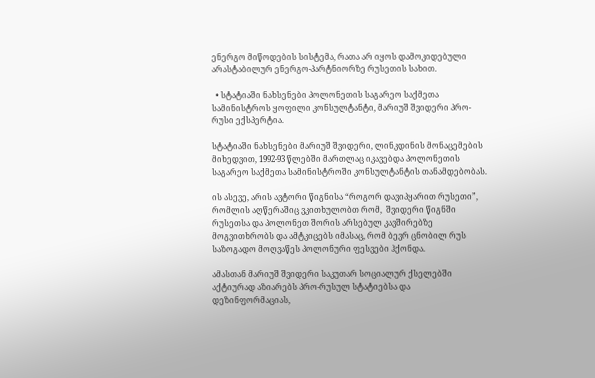ენერგო მიწოდების სისტემა, რათა არ იყოს დამოკიდებული არასტაბილურ ენერგო-პარტნიორზე რუსეთის სახით.

  • სტატიაში ნახსენები პოლონეთის საგარეო საქმეთა სამინისტროს ყოფილი კონსულტანტი, მარიუშ შვიდერი პრო-რუსი ექსპერტია.

სტატიაში ნახსენები მარიუშ შვიდერი, ლინკდინის მონაცემების მიხედვით, 1992-93 წლებში მართლაც იკავებდა პოლონეთის საგარეო საქმეთა სამინისტროში კონსულტანტის თანამდებობას.

ის ასევე, არის ავტორი წიგნისა “როგორ დავიპყარით რუსეთი”, რომლის აღწერაშიც ვკითხულობთ რომ,  შვიდერი წიგნში რუსეთსა და პოლონეთ შორის არსებულ კავშირებზე მოგვითხრობს და ამტკიცებს იმასაც, რომ ბევრ ცნობილ რუს საზოგადო მოღვაწეს პოლონური ფესვები ჰქონდა.

ამასთან მარიუშ შვიდერი საკუთარ სოციალურ ქსელებში აქტიურად აზიარებს პრო-რუსულ სტატიებსა და დეზინფორმაციას,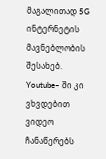მაგალითად 5G ინტერნეტის მავნებლობის შესახებ. Youtube– ში კი ვხვდებით ვიდეო ჩანაწერებს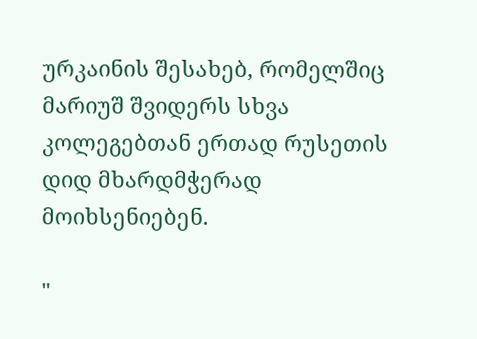ურკაინის შესახებ, რომელშიც მარიუშ შვიდერს სხვა კოლეგებთან ერთად რუსეთის დიდ მხარდმჭერად მოიხსენიებენ.

"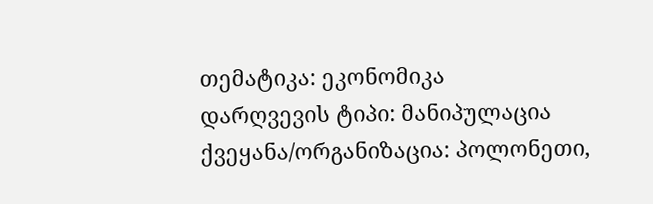თემატიკა: ეკონომიკა
დარღვევის ტიპი: მანიპულაცია
ქვეყანა/ორგანიზაცია: პოლონეთი,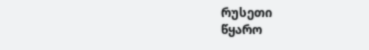რუსეთი
წყარო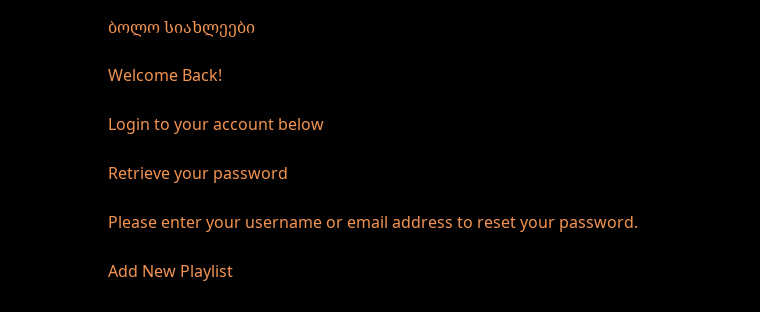ბოლო სიახლეები

Welcome Back!

Login to your account below

Retrieve your password

Please enter your username or email address to reset your password.

Add New Playlist